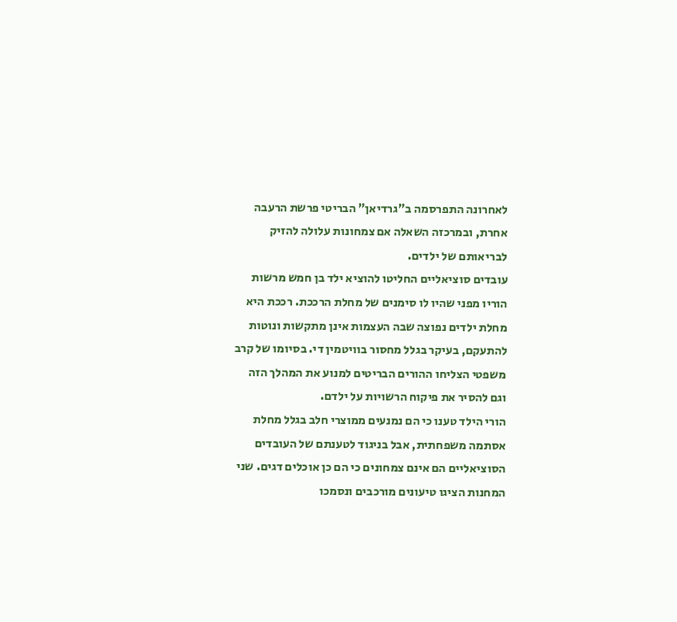לאחרונה התפרסמה ב"גרדיאן" הבריטי פרשת הרעבה אחרת, ובמרכזה השאלה אם צמחונות עלולה להזיק לבריאותם של ילדים.
עובדים סוציאליים החליטו להוציא ילד בן חמש מרשות הוריו מפני שהיו לו סימנים של מחלת הרככת. רככת היא מחלת ילדים נפוצה שבה העצמות אינן מתקשות ונוטות להתעקם, בעיקר בגלל מחסור בוויטמין די. בסיומו של קרב משפטי הצליחו ההורים הבריטים למנוע את המהלך הזה וגם להסיר את פיקוח הרשויות על ילדם.
הורי הילד טענו כי הם נמנעים ממוצרי חלב בגלל מחלת אסתמה משפחתית, אבל בניגוד לטענתם של העובדים הסוציאליים הם אינם צמחונים כי הם כן אוכלים דגים. שני המחנות הציגו טיעונים מורכבים ונסמכו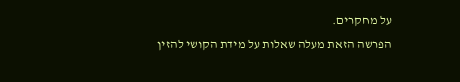על מחקרים.
הפרשה הזאת מעלה שאלות על מידת הקושי להזין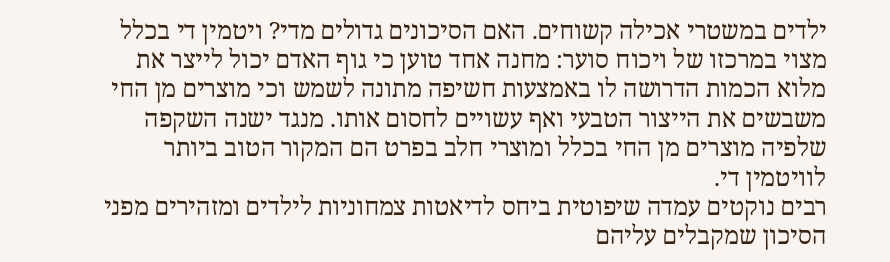ילדים במשטרי אכילה קשוחים. האם הסיכונים גדולים מדי? ויטמין די בכלל מצוי במרכזו של ויכוח סוער: מחנה אחד טוען כי גוף האדם יכול לייצר את מלוא הכמות הדרושה לו באמצעות חשיפה מתונה לשמש וכי מוצרים מן החי משבשים את הייצור הטבעי ואף עשויים לחסום אותו. מנגד ישנה השקפה שלפיה מוצרים מן החי בכלל ומוצרי חלב בפרט הם המקור הטוב ביותר לוויטמין די.
רבים נוקטים עמדה שיפוטית ביחס לדיאטות צמחוניות לילדים ומזהירים מפני הסיכון שמקבלים עליהם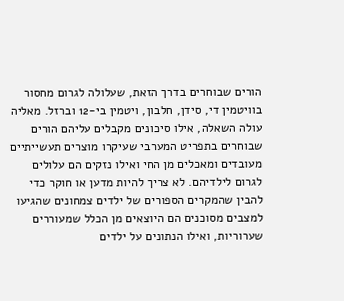הורים שבוחרים בדרך הזאת, שעלולה לגרום מחסור בוויטמין די, סידן, חלבון, ויטמין בי-12 וברזל. מאליה עולה השאלה, אילו סיכונים מקבלים עליהם הורים שבוחרים בתפריט המערבי שעיקרו מוצרים תעשייתיים מעובדים ומאכלים מן החי ואילו נזקים הם עלולים לגרום לילדיהם. לא צריך להיות מדען או חוקר כדי להבין שהמקרים הספורים של ילדים צמחונים שהגיעו למצבים מסוכנים הם היוצאים מן הכלל שמעוררים שערוריות, ואילו הנתונים על ילדים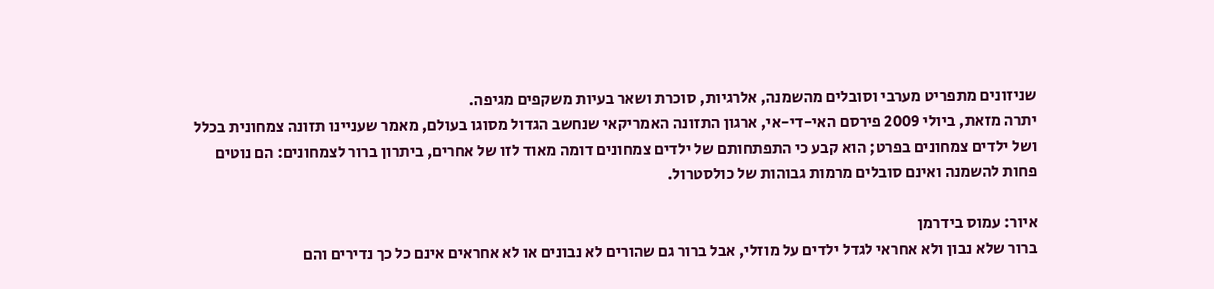שניזונים מתפריט מערבי וסובלים מהשמנה, אלרגיות, סוכרת ושאר בעיות משקפים מגיפה.
יתרה מזאת, ביולי 2009 פירסם האי-די-אי, ארגון התזונה האמריקאי שנחשב הגדול מסוגו בעולם, מאמר שעניינו תזונה צמחונית בכלל ושל ילדים צמחונים בפרט; הוא קבע כי התפתחותם של ילדים צמחונים דומה מאוד לזו של אחרים, ביתרון ברור לצמחונים: הם נוטים פחות להשמנה ואינם סובלים מרמות גבוהות של כולסטרול.

איור: עמוס בידרמן
ברור שלא נבון ולא אחראי לגדל ילדים על מוזלי, אבל ברור גם שהורים לא נבונים או לא אחראים אינם כל כך נדירים והם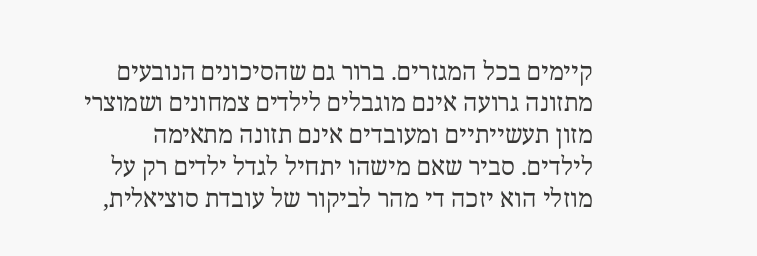קיימים בכל המגזרים. ברור גם שהסיכונים הנובעים מתזונה גרועה אינם מוגבלים לילדים צמחונים ושמוצרי מזון תעשייתיים ומעובדים אינם תזונה מתאימה לילדים. סביר שאם מישהו יתחיל לגדל ילדים רק על מוזלי הוא יזכה די מהר לביקור של עובדת סוציאלית,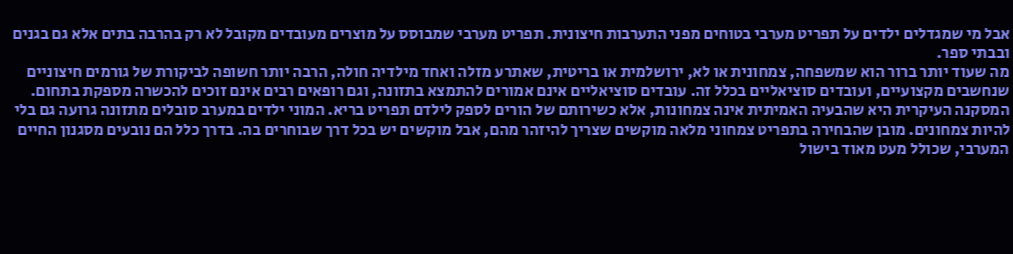אבל מי שמגדלים ילדים על תפריט מערבי בטוחים מפני התערבות חיצונית. תפריט מערבי שמבוסס על מוצרים מעובדים מקובל לא רק בהרבה בתים אלא גם בגנים ובבתי ספר.
מה שעוד יותר ברור הוא שמשפחה, צמחונית או לא, ירושלמית או בריטית, שאתרע מזלה ואחד מילדיה חולה, הרבה יותר חשופה לביקורת של גורמים חיצוניים שנחשבים מקצועיים, ועובדים סוציאליים בכלל זה. עובדים סוציאליים אינם אמורים להתמצא בתזונה, וגם רופאים רבים אינם זוכים להכשרה מספקת בתחום.
המסקנה העיקרית היא שהבעיה האמיתית אינה צמחונות, אלא כשירותם של הורים לספק לילדם תפריט בריא. המוני ילדים במערב סובלים מתזונה גרועה גם בלי להיות צמחונים. מובן שהבחירה בתפריט צמחוני מלאה מוקשים שצריך להיזהר מהם, אבל מוקשים יש בכל דרך שבוחרים בה. בדרך כלל הם נובעים מסגנון החיים המערבי, שכולל מעט מאוד בישול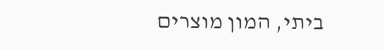ביתי, המון מוצרים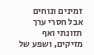זמינים ונוחים אבל חסרי ערך תזונתי ואף מזיקים, ושפע של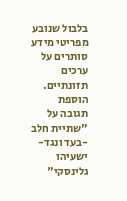בלבול שנובע מפריטי מידע סותרים על ערכים תזונתיים.
הוספת תגובה על "שתיית חלב -בעד ונגד-ישעיהו גלינסקי"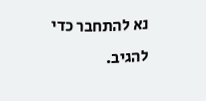נא להתחבר כדי להגיב.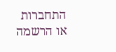התחברות או הרשמה